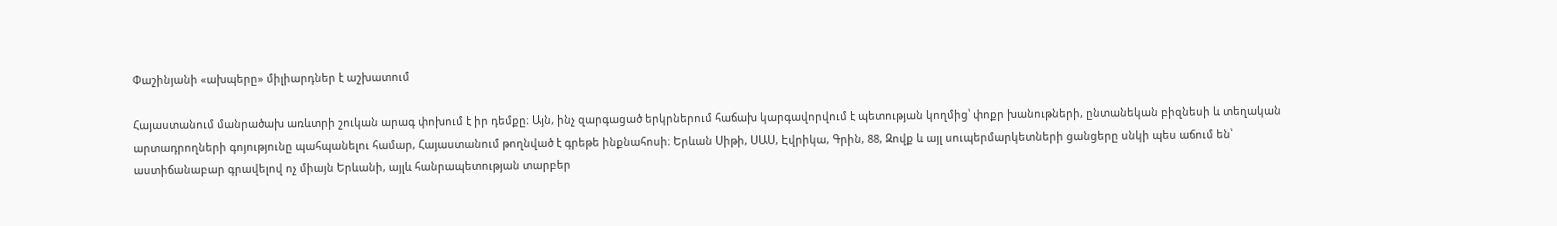Փաշինյանի «ախպերը» միլիարդներ է աշխատում

Հայաստանում մանրածախ առևտրի շուկան արագ փոխում է իր դեմքը։ Այն, ինչ զարգացած երկրներում հաճախ կարգավորվում է պետության կողմից՝ փոքր խանութների, ընտանեկան բիզնեսի և տեղական արտադրողների գոյությունը պահպանելու համար, Հայաստանում թողնված է գրեթե ինքնահոսի։ Երևան Սիթի, ՍԱՍ, Էվրիկա, Գրին, 88, Զովք և այլ սուպերմարկետների ցանցերը սնկի պես աճում են՝ աստիճանաբար գրավելով ոչ միայն Երևանի, այլև հանրապետության տարբեր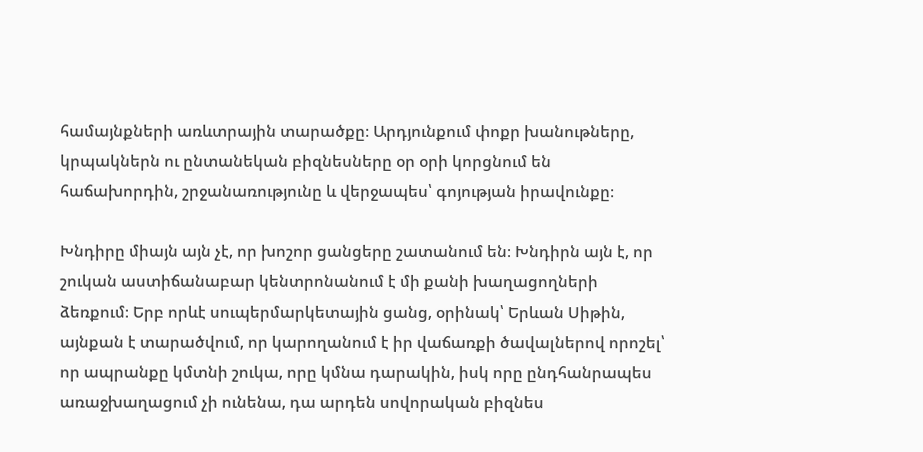համայնքների առևտրային տարածքը։ Արդյունքում փոքր խանութները, կրպակներն ու ընտանեկան բիզնեսները օր օրի կորցնում են հաճախորդին, շրջանառությունը և վերջապես՝ գոյության իրավունքը։

Խնդիրը միայն այն չէ, որ խոշոր ցանցերը շատանում են։ Խնդիրն այն է, որ շուկան աստիճանաբար կենտրոնանում է մի քանի խաղացողների ձեռքում։ Երբ որևէ սուպերմարկետային ցանց, օրինակ՝ Երևան Սիթին, այնքան է տարածվում, որ կարողանում է իր վաճառքի ծավալներով որոշել՝ որ ապրանքը կմտնի շուկա, որը կմնա դարակին, իսկ որը ընդհանրապես առաջխաղացում չի ունենա, դա արդեն սովորական բիզնես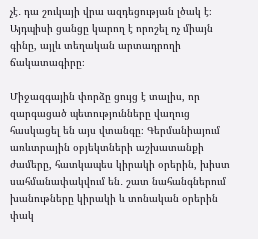չէ․ դա շուկայի վրա ազդեցության լծակ է։ Այդպիսի ցանցը կարող է որոշել ոչ միայն գինը, այլև տեղական արտադրողի ճակատագիրը։

Միջազգային փորձը ցույց է տալիս, որ զարգացած պետությունները վաղուց հասկացել են այս վտանգը։ Գերմանիայում առևտրային օբյեկտների աշխատանքի ժամերը, հատկապես կիրակի օրերին, խիստ սահմանափակվում են․ շատ նահանգներում խանութները կիրակի և տոնական օրերին փակ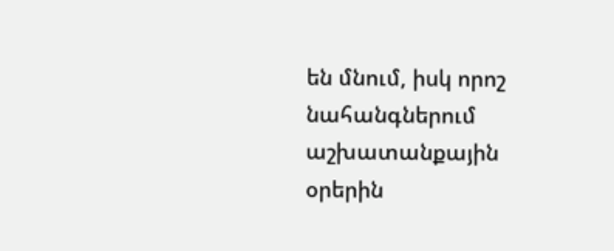են մնում, իսկ որոշ նահանգներում աշխատանքային օրերին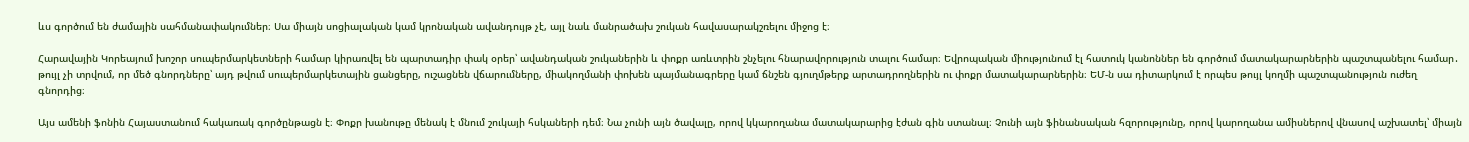ևս գործում են ժամային սահմանափակումներ։ Սա միայն սոցիալական կամ կրոնական ավանդույթ չէ, այլ նաև մանրածախ շուկան հավասարակշռելու միջոց է։

Հարավային Կորեայում խոշոր սուպերմարկետների համար կիրառվել են պարտադիր փակ օրեր՝ ավանդական շուկաներին և փոքր առևտրին շնչելու հնարավորություն տալու համար։ Եվրոպական միությունում էլ հատուկ կանոններ են գործում մատակարարներին պաշտպանելու համար․ թույլ չի տրվում, որ մեծ գնորդները՝ այդ թվում սուպերմարկետային ցանցերը, ուշացնեն վճարումները, միակողմանի փոխեն պայմանագրերը կամ ճնշեն գյուղմթերք արտադրողներին ու փոքր մատակարարներին։ ԵՄ-ն սա դիտարկում է որպես թույլ կողմի պաշտպանություն ուժեղ գնորդից։

Այս ամենի ֆոնին Հայաստանում հակառակ գործընթացն է։ Փոքր խանութը մենակ է մնում շուկայի հսկաների դեմ։ Նա չունի այն ծավալը, որով կկարողանա մատակարարից էժան գին ստանալ։ Չունի այն ֆինանսական հզորությունը, որով կարողանա ամիսներով վնասով աշխատել՝ միայն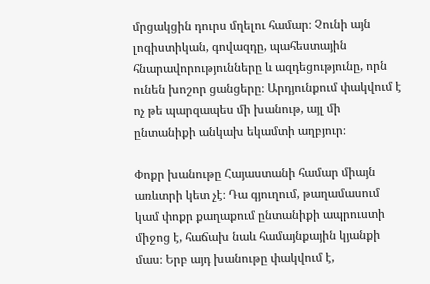մրցակցին դուրս մղելու համար։ Չունի այն լոգիստիկան, գովազդը, պահեստային հնարավորությունները և ազդեցությունը, որն ունեն խոշոր ցանցերը։ Արդյունքում փակվում է ոչ թե պարզապես մի խանութ, այլ մի ընտանիքի անկախ եկամտի աղբյուր։

Փոքր խանութը Հայաստանի համար միայն առևտրի կետ չէ։ Դա գյուղում, թաղամասում կամ փոքր քաղաքում ընտանիքի ապրուստի միջոց է, հաճախ նաև համայնքային կյանքի մաս։ Երբ այդ խանութը փակվում է,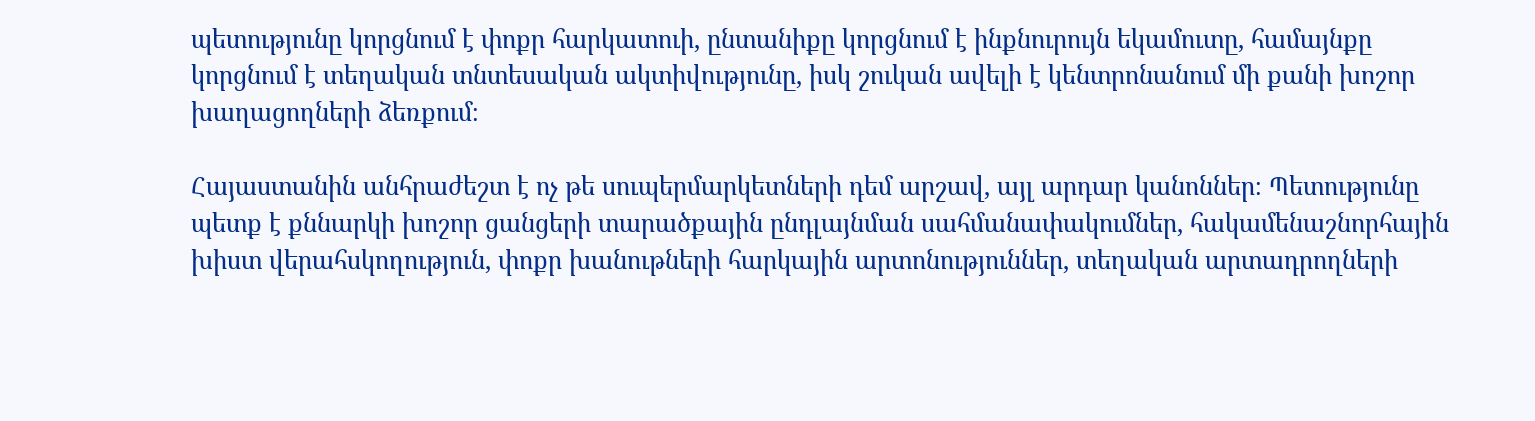պետությունը կորցնում է փոքր հարկատուի, ընտանիքը կորցնում է ինքնուրույն եկամուտը, համայնքը կորցնում է տեղական տնտեսական ակտիվությունը, իսկ շուկան ավելի է կենտրոնանում մի քանի խոշոր խաղացողների ձեռքում։

Հայաստանին անհրաժեշտ է ոչ թե սուպերմարկետների դեմ արշավ, այլ արդար կանոններ։ Պետությունը պետք է քննարկի խոշոր ցանցերի տարածքային ընդլայնման սահմանափակումներ, հակամենաշնորհային խիստ վերահսկողություն, փոքր խանութների հարկային արտոնություններ, տեղական արտադրողների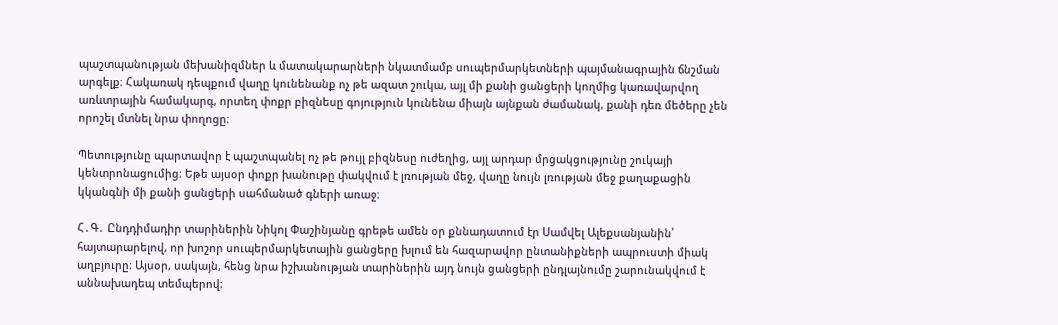պաշտպանության մեխանիզմներ և մատակարարների նկատմամբ սուպերմարկետների պայմանագրային ճնշման արգելք։ Հակառակ դեպքում վաղը կունենանք ոչ թե ազատ շուկա, այլ մի քանի ցանցերի կողմից կառավարվող առևտրային համակարգ, որտեղ փոքր բիզնեսը գոյություն կունենա միայն այնքան ժամանակ, քանի դեռ մեծերը չեն որոշել մտնել նրա փողոցը։

Պետությունը պարտավոր է պաշտպանել ոչ թե թույլ բիզնեսը ուժեղից, այլ արդար մրցակցությունը շուկայի կենտրոնացումից։ Եթե այսօր փոքր խանութը փակվում է լռության մեջ, վաղը նույն լռության մեջ քաղաքացին կկանգնի մի քանի ցանցերի սահմանած գների առաջ։

Հ․Գ․ Ընդդիմադիր տարիներին Նիկոլ Փաշինյանը գրեթե ամեն օր քննադատում էր Սամվել Ալեքսանյանին՝ հայտարարելով, որ խոշոր սուպերմարկետային ցանցերը խլում են հազարավոր ընտանիքների ապրուստի միակ աղբյուրը։ Այսօր, սակայն, հենց նրա իշխանության տարիներին այդ նույն ցանցերի ընդլայնումը շարունակվում է աննախադեպ տեմպերով։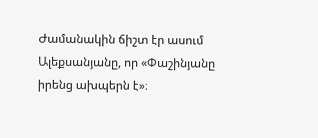Ժամանակին ճիշտ էր ասում Ալեքսանյանը, որ «Փաշինյանը իրենց ախպերն է»։